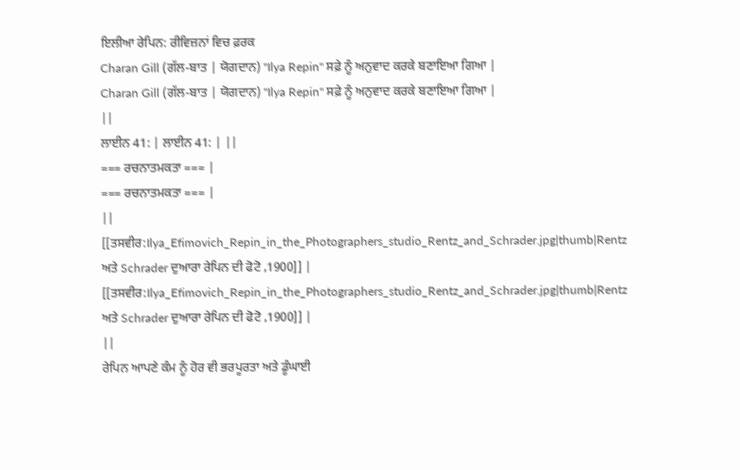ਇਲੀਆ ਰੇਪਿਨ: ਰੀਵਿਜ਼ਨਾਂ ਵਿਚ ਫ਼ਰਕ
Charan Gill (ਗੱਲ-ਬਾਤ | ਯੋਗਦਾਨ) "Ilya Repin" ਸਫ਼ੇ ਨੂੰ ਅਨੁਵਾਦ ਕਰਕੇ ਬਣਾਇਆ ਗਿਆ |
Charan Gill (ਗੱਲ-ਬਾਤ | ਯੋਗਦਾਨ) "Ilya Repin" ਸਫ਼ੇ ਨੂੰ ਅਨੁਵਾਦ ਕਰਕੇ ਬਣਾਇਆ ਗਿਆ |
||
ਲਾਈਨ 41: | ਲਾਈਨ 41: | ||
=== ਰਚਨਾਤਮਕਤਾ === |
=== ਰਚਨਾਤਮਕਤਾ === |
||
[[ਤਸਵੀਰ:Ilya_Efimovich_Repin_in_the_Photographers_studio_Rentz_and_Schrader.jpg|thumb|Rentz ਅਤੇ Schrader ਦੁਆਰਾ ਰੇਪਿਨ ਦੀ ਫੋਟੋ ,1900]] |
[[ਤਸਵੀਰ:Ilya_Efimovich_Repin_in_the_Photographers_studio_Rentz_and_Schrader.jpg|thumb|Rentz ਅਤੇ Schrader ਦੁਆਰਾ ਰੇਪਿਨ ਦੀ ਫੋਟੋ ,1900]] |
||
ਰੇਪਿਨ ਆਪਣੇ ਕੰਮ ਨੂੰ ਹੋਰ ਵੀ ਭਰਪੂਰਤਾ ਅਤੇ ਡੂੰਘਾਈ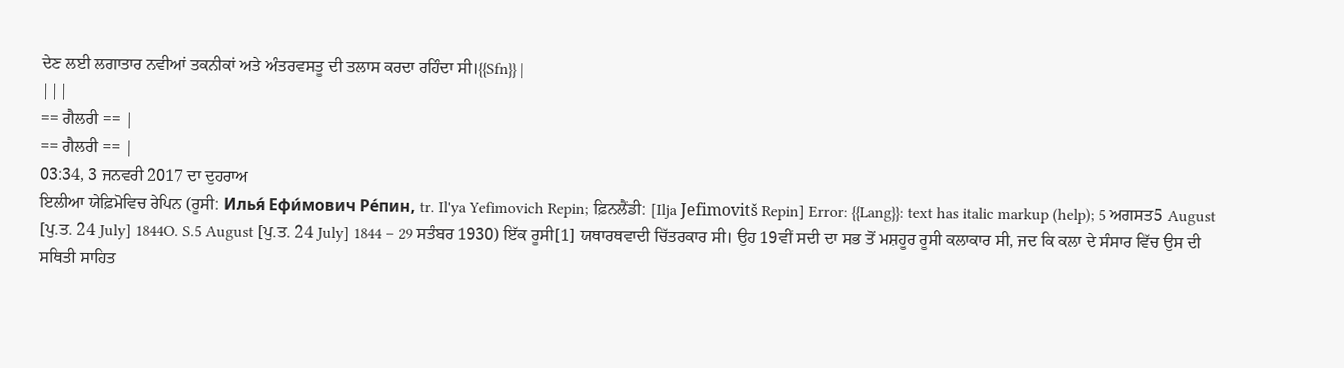ਦੇਣ ਲਈ ਲਗਾਤਾਰ ਨਵੀਆਂ ਤਕਨੀਕਾਂ ਅਤੇ ਅੰਤਰਵਸਤੂ ਦੀ ਤਲਾਸ ਕਰਦਾ ਰਹਿੰਦਾ ਸੀ।{{Sfn}} |
|||
== ਗੈਲਰੀ == |
== ਗੈਲਰੀ == |
03:34, 3 ਜਨਵਰੀ 2017 ਦਾ ਦੁਹਰਾਅ
ਇਲੀਆ ਯੇਫ਼ਿਮੋਵਿਚ ਰੇਪਿਨ (ਰੂਸੀ: Илья́ Ефи́мович Ре́пин, tr. Il'ya Yefimovich Repin; ਫ਼ਿਨਲੈਂਡੀ: [Ilja Jefimovitš Repin] Error: {{Lang}}: text has italic markup (help); 5 ਅਗਸਤ5 August [ਪੁ.ਤ. 24 July] 1844O. S.5 August [ਪੁ.ਤ. 24 July] 1844 – 29 ਸਤੰਬਰ 1930) ਇੱਕ ਰੂਸੀ[1] ਯਥਾਰਥਵਾਦੀ ਚਿੱਤਰਕਾਰ ਸੀ। ਉਹ 19ਵੀਂ ਸਦੀ ਦਾ ਸਭ ਤੋਂ ਮਸ਼ਹੂਰ ਰੂਸੀ ਕਲਾਕਾਰ ਸੀ, ਜਦ ਕਿ ਕਲਾ ਦੇ ਸੰਸਾਰ ਵਿੱਚ ਉਸ ਦੀ ਸਥਿਤੀ ਸਾਹਿਤ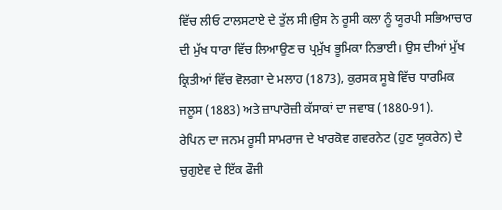ਵਿੱਚ ਲੀਓ ਟਾਲਸਟਾਏ ਦੇ ਤੁੱਲ ਸੀ।ਉਸ ਨੇ ਰੂਸੀ ਕਲਾ ਨੂੰ ਯੂਰਪੀ ਸਭਿਆਚਾਰ ਦੀ ਮੁੱਖ ਧਾਰਾ ਵਿੱਚ ਲਿਆਉਣ ਚ ਪ੍ਰਮੁੱਖ ਭੂਮਿਕਾ ਨਿਭਾਈ। ਉਸ ਦੀਆਂ ਮੁੱਖ ਕ੍ਰਿਤੀਆਂ ਵਿੱਚ ਵੋਲਗਾ ਦੇ ਮਲਾਹ (1873), ਕੁਰਸਕ ਸੂਬੇ ਵਿੱਚ ਧਾਰਮਿਕ ਜਲੂਸ (1883) ਅਤੇ ਜ਼ਾਪਾਰੋਜ਼ੀ ਕੱਸਾਕਾਂ ਦਾ ਜਵਾਬ (1880-91).
ਰੇਪਿਨ ਦਾ ਜਨਮ ਰੂਸੀ ਸਾਮਰਾਜ ਦੇ ਖਾਰਕੋਵ ਗਵਰਨੇਟ (ਹੁਣ ਯੂਕਰੇਨ) ਦੇ ਚੁਗੁਏਵ ਦੇ ਇੱਕ ਫੌਜੀ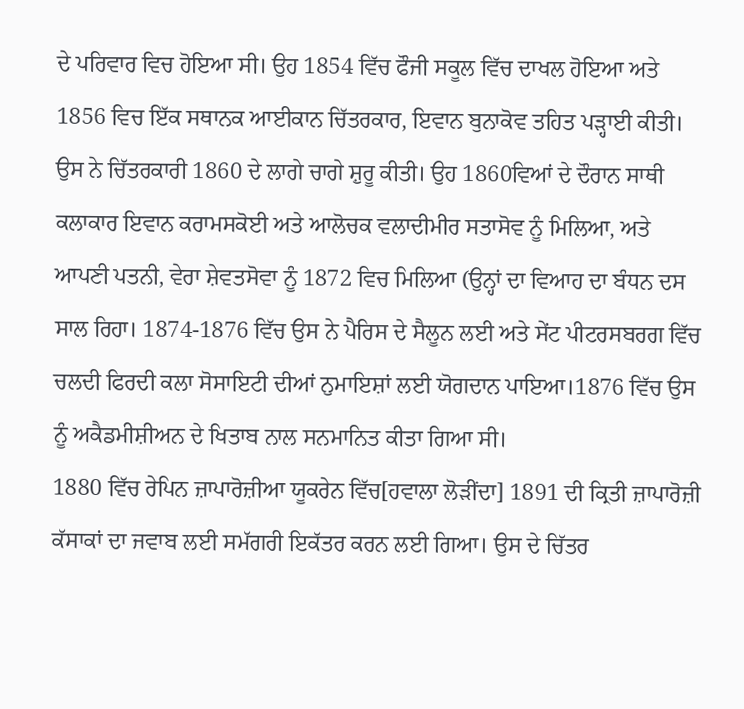ਦੇ ਪਰਿਵਾਰ ਵਿਚ ਹੋਇਆ ਸੀ। ਉਹ 1854 ਵਿੱਚ ਫੌਜੀ ਸਕੂਲ ਵਿੱਚ ਦਾਖਲ ਹੋਇਆ ਅਤੇ 1856 ਵਿਚ ਇੱਕ ਸਥਾਨਕ ਆਈਕਾਨ ਚਿੱਤਰਕਾਰ, ਇਵਾਨ ਬੁਨਾਕੋਵ ਤਹਿਤ ਪੜ੍ਹਾਈ ਕੀਤੀ। ਉਸ ਨੇ ਚਿੱਤਰਕਾਰੀ 1860 ਦੇ ਲਾਗੇ ਚਾਗੇ ਸ਼ੁਰੂ ਕੀਤੀ। ਉਹ 1860ਵਿਆਂ ਦੇ ਦੌਰਾਨ ਸਾਥੀ ਕਲਾਕਾਰ ਇਵਾਨ ਕਰਾਮਸਕੋਈ ਅਤੇ ਆਲੋਚਕ ਵਲਾਦੀਮੀਰ ਸਤਾਸੋਵ ਨੂੰ ਮਿਲਿਆ, ਅਤੇ ਆਪਣੀ ਪਤਨੀ, ਵੇਰਾ ਸ਼ੇਵਤਸੋਵਾ ਨੂੰ 1872 ਵਿਚ ਮਿਲਿਆ (ਉਨ੍ਹਾਂ ਦਾ ਵਿਆਹ ਦਾ ਬੰਧਨ ਦਸ ਸਾਲ ਰਿਹਾ। 1874-1876 ਵਿੱਚ ਉਸ ਨੇ ਪੈਰਿਸ ਦੇ ਸੈਲੂਨ ਲਈ ਅਤੇ ਸੇਂਟ ਪੀਟਰਸਬਰਗ ਵਿੱਚ ਚਲਦੀ ਫਿਰਦੀ ਕਲਾ ਸੋਸਾਇਟੀ ਦੀਆਂ ਨੁਮਾਇਸ਼ਾਂ ਲਈ ਯੋਗਦਾਨ ਪਾਇਆ।1876 ਵਿੱਚ ਉਸ ਨੂੰ ਅਕੈਡਮੀਸ਼ੀਅਨ ਦੇ ਖਿਤਾਬ ਨਾਲ ਸਨਮਾਨਿਤ ਕੀਤਾ ਗਿਆ ਸੀ।
1880 ਵਿੱਚ ਰੇਪਿਨ ਜ਼ਾਪਾਰੋਜ਼ੀਆ ਯੂਕਰੇਨ ਵਿੱਚ[ਹਵਾਲਾ ਲੋੜੀਂਦਾ] 1891 ਦੀ ਕ੍ਰਿਤੀ ਜ਼ਾਪਾਰੋਜ਼ੀ ਕੱਸਾਕਾਂ ਦਾ ਜਵਾਬ ਲਈ ਸਮੱਗਰੀ ਇਕੱਤਰ ਕਰਨ ਲਈ ਗਿਆ। ਉਸ ਦੇ ਚਿੱਤਰ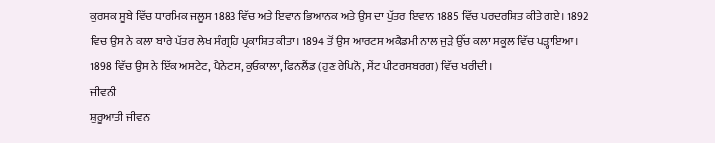ਕੁਰਸਕ ਸੂਬੇ ਵਿੱਚ ਧਾਰਮਿਕ ਜਲੂਸ 1883 ਵਿੱਚ ਅਤੇ ਇਵਾਨ ਭਿਆਨਕ ਅਤੇ ਉਸ ਦਾ ਪੁੱਤਰ ਇਵਾਨ 1885 ਵਿੱਚ ਪਰਦਰਸ਼ਿਤ ਕੀਤੇ ਗਏ। 1892 ਵਿਚ ਉਸ ਨੇ ਕਲਾ ਬਾਰੇ ਪੱਤਰ ਲੇਖ ਸੰਗ੍ਰਹਿ ਪ੍ਰਕਾਸ਼ਿਤ ਕੀਤਾ। 1894 ਤੋਂ ਉਸ ਆਰਟਸ ਅਕੈਡਮੀ ਨਾਲ ਜੁੜੇ ਉੱਚ ਕਲਾ ਸਕੂਲ ਵਿੱਚ ਪੜ੍ਹਾਇਆ। 1898 ਵਿੱਚ ਉਸ ਨੇ ਇੱਕ ਅਸਟੇਟ, ਪੈਨੇਟਸ, ਕੁਓਕਾਲਾ, ਫਿਨਲੈਂਡ (ਹੁਣ ਰੇਪਿਨੋ, ਸੇਂਟ ਪੀਟਰਸਬਰਗ) ਵਿੱਚ ਖਰੀਦੀ।
ਜੀਵਨੀ
ਸ਼ੁਰੂਆਤੀ ਜੀਵਨ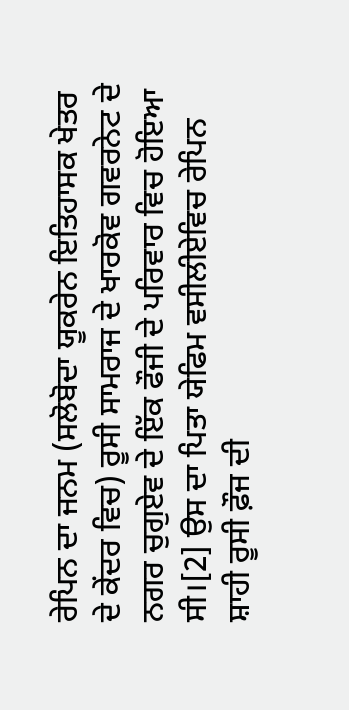ਰੇਪਿਨ ਦਾ ਜਨਮ (ਸਲੋਬੋਦਾ ਯੂਕਰੇਨ ਇਤਿਹਾਸਕ ਖੇਤਰ ਦੇ ਕੇਂਦਰ ਵਿਚ) ਰੂਸੀ ਸਾਮਰਾਜ ਦੇ ਖਾਰਕੋਵ ਗਵਰਨੇਟ ਦੇ ਨਗਰ ਚੁਗੁਏਵ ਦੇ ਇੱਕ ਫੌਜੀ ਦੇ ਪਰਿਵਾਰ ਵਿਚ ਹੋਇਆ ਸੀ।[2] ਉਸ ਦਾ ਪਿਤਾ ਯੇਫਿਮ ਵਸੀਲੀਏਵਿਚ ਰੇਪਿਨ ਸ਼ਾਹੀ ਰੂਸੀ ਫ਼ੌਜ ਦੀ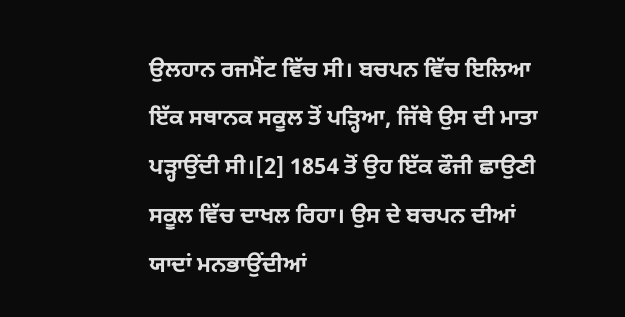ਉਲਹਾਨ ਰਜਮੈਂਟ ਵਿੱਚ ਸੀ। ਬਚਪਨ ਵਿੱਚ ਇਲਿਆ ਇੱਕ ਸਥਾਨਕ ਸਕੂਲ ਤੋਂ ਪੜ੍ਹਿਆ, ਜਿੱਥੇ ਉਸ ਦੀ ਮਾਤਾ ਪੜ੍ਹਾਉਂਦੀ ਸੀ।[2] 1854 ਤੋਂ ਉਹ ਇੱਕ ਫੌਜੀ ਛਾਉਣੀ ਸਕੂਲ ਵਿੱਚ ਦਾਖਲ ਰਿਹਾ। ਉਸ ਦੇ ਬਚਪਨ ਦੀਆਂ ਯਾਦਾਂ ਮਨਭਾਉਂਦੀਆਂ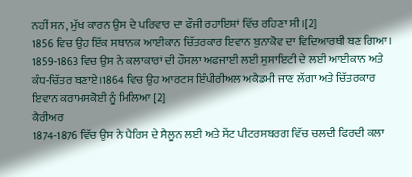ਨਹੀਂ ਸਨ, ਮੁੱਖ ਕਾਰਨ ਉਸ ਦੇ ਪਰਿਵਾਰ ਦਾ ਫੌਜੀ ਰਹਾਇਸ਼ਾਂ ਵਿੱਚ ਰਹਿਣਾ ਸੀ।[2]
1856 ਵਿਚ ਉਹ ਇੱਕ ਸਥਾਨਕ ਆਈਕਾਨ ਚਿੱਤਰਕਾਰ ਇਵਾਨ ਬੁਨਾਕੋਵ ਦਾ ਵਿਦਿਆਰਥੀ ਬਣ ਗਿਆ। 1859-1863 ਵਿਚ ਉਸ ਨੇ ਕਲਾਕਾਰਾਂ ਦੀ ਹੌਸਲਾ ਅਫਜਾਈ ਲਈ ਸੁਸਾਇਟੀ ਦੇ ਲਈ ਆਈਕਾਨ ਅਤੇ ਕੰਧ-ਚਿੱਤਰ ਬਣਾਏ।1864 ਵਿਚ ਉਹ ਆਰਟਸ ਇੰਪੀਰੀਅਲ ਅਕੈਡਮੀ ਜਾਣ ਲੱਗਾ ਅਤੇ ਚਿੱਤਰਕਾਰ ਇਵਾਨ ਕਰਾਮਸਕੋਈ ਨੂੰ ਮਿਲਿਆ [2]
ਕੈਰੀਅਰ
1874-1876 ਵਿੱਚ ਉਸ ਨੇ ਪੈਰਿਸ ਦੇ ਸੈਲੂਨ ਲਈ ਅਤੇ ਸੇਂਟ ਪੀਟਰਸਬਰਗ ਵਿੱਚ ਚਲਦੀ ਫਿਰਦੀ ਕਲਾ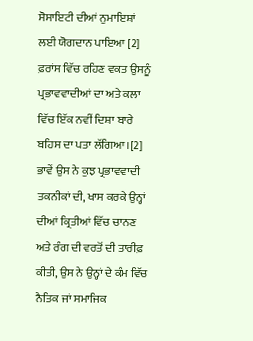ਸੋਸਾਇਟੀ ਦੀਆਂ ਨੁਮਾਇਸ਼ਾਂ ਲਈ ਯੋਗਦਾਨ ਪਾਇਆ [2] ਫ਼ਰਾਂਸ ਵਿੱਚ ਰਹਿਣ ਵਕਤ ਉਸਨੂੰ ਪ੍ਰਭਾਵਵਾਦੀਆਂ ਦਾ ਅਤੇ ਕਲਾ ਵਿੱਚ ਇੱਕ ਨਵੀਂ ਦਿਸ਼ਾ ਬਾਰੇ ਬਹਿਸ ਦਾ ਪਤਾ ਲੱਗਿਆ।[2] ਭਾਵੇਂ ਉਸ ਨੇ ਕੁਝ ਪ੍ਰਭਾਵਵਾਦੀ ਤਕਨੀਕਾਂ ਦੀ, ਖਾਸ ਕਰਕੇ ਉਨ੍ਹਾਂ ਦੀਆਂ ਕ੍ਰਿਤੀਆਂ ਵਿੱਚ ਚਾਨਣ ਅਤੇ ਰੰਗ ਦੀ ਵਰਤੋਂ ਦੀ ਤਾਰੀਫ਼ ਕੀਤੀ, ਉਸ ਨੇ ਉਨ੍ਹਾਂ ਦੇ ਕੰਮ ਵਿੱਚ ਨੈਤਿਕ ਜਾਂ ਸਮਾਜਿਕ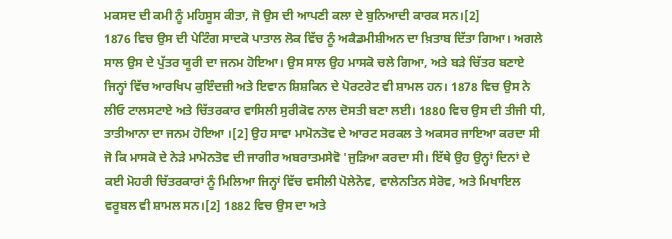ਮਕਸਦ ਦੀ ਕਮੀ ਨੂੰ ਮਹਿਸੂਸ ਕੀਤਾ, ਜੋ ਉਸ ਦੀ ਆਪਣੀ ਕਲਾ ਦੇ ਬੁਨਿਆਦੀ ਕਾਰਕ ਸਨ।[2]
1876 ਵਿਚ ਉਸ ਦੀ ਪੇਟਿੰਗ ਸਾਦਕੋ ਪਾਤਾਲ ਲੋਕ ਵਿੱਚ ਨੂੰ ਅਕੈਡਮੀਸ਼ੀਅਨ ਦਾ ਖ਼ਿਤਾਬ ਦਿੱਤਾ ਗਿਆ। ਅਗਲੇ ਸਾਲ ਉਸ ਦੇ ਪੁੱਤਰ ਯੂਰੀ ਦਾ ਜਨਮ ਹੋਇਆ। ਉਸ ਸਾਲ ਉਹ ਮਾਸਕੋ ਚਲੇ ਗਿਆ, ਅਤੇ ਬੜੇ ਚਿੱਤਰ ਬਣਾਏ ਜਿਨ੍ਹਾਂ ਵਿੱਚ ਆਰਖਿਪ ਕੁਇੰਦਜ਼ੀ ਅਤੇ ਇਵਾਨ ਸ਼ਿਸ਼ਕਿਨ ਦੇ ਪੋਰਟਰੇਟ ਵੀ ਸ਼ਾਮਲ ਹਨ। 1878 ਵਿਚ ਉਸ ਨੇ ਲੀਓ ਟਾਲਸਟਾਏ ਅਤੇ ਚਿੱਤਰਕਾਰ ਵਾਸਿਲੀ ਸੁਰੀਕੋਵ ਨਾਲ ਦੋਸਤੀ ਬਣਾ ਲਈ। 1880 ਵਿਚ ਉਸ ਦੀ ਤੀਜੀ ਧੀ, ਤਾਤੀਆਨਾ ਦਾ ਜਨਮ ਹੋਇਆ ।[2] ਉਹ ਸਾਵਾ ਮਾਮੋਨਤੋਵ ਦੇ ਆਰਟ ਸਰਕਲ ਤੇ ਅਕਸਰ ਜਾਇਆ ਕਰਦਾ ਸੀ ਜੋ ਕਿ ਮਾਸਕੋ ਦੇ ਨੇੜੇ ਮਾਮੋਨਤੋਵ ਦੀ ਜਾਗੀਰ ਅਬਰਾਤਮਸੇਵੋ 'ਜੁੜਿਆ ਕਰਦਾ ਸੀ। ਇੱਥੇ ਉਹ ਉਨ੍ਹਾਂ ਦਿਨਾਂ ਦੇ ਕਈ ਮੋਹਰੀ ਚਿੱਤਰਕਾਰਾਂ ਨੂੰ ਮਿਲਿਆ ਜਿਨ੍ਹਾਂ ਵਿੱਚ ਵਸੀਲੀ ਪੋਲੇਨੋਵ, ਵਾਲੇਨਤਿਨ ਸੇਰੋਵ, ਅਤੇ ਮਿਖਾਇਲ ਵਰੂਬਲ ਵੀ ਸ਼ਾਮਲ ਸਨ।[2] 1882 ਵਿਚ ਉਸ ਦਾ ਅਤੇ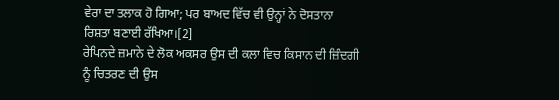ਵੇਰਾ ਦਾ ਤਲਾਕ ਹੋ ਗਿਆ; ਪਰ ਬਾਅਦ ਵਿੱਚ ਵੀ ਉਨ੍ਹਾਂ ਨੇ ਦੋਸਤਾਨਾ ਰਿਸ਼ਤਾ ਬਣਾਈ ਰੱਖਿਆ।[2]
ਰੇਪਿਨਦੇ ਜ਼ਮਾਨੇ ਦੇ ਲੋਕ ਅਕਸਰ ਉਸ ਦੀ ਕਲਾ ਵਿਚ ਕਿਸਾਨ ਦੀ ਜ਼ਿੰਦਗੀ ਨੂੰ ਚਿਤਰਣ ਦੀ ਉਸ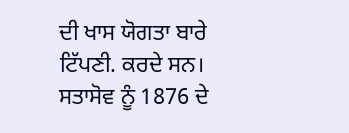ਦੀ ਖਾਸ ਯੋਗਤਾ ਬਾਰੇ ਟਿੱਪਣੀ. ਕਰਦੇ ਸਨ। ਸਤਾਸੋਵ ਨੂੰ 1876 ਦੇ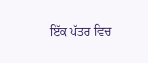ਇੱਕ ਪੱਤਰ ਵਿਚ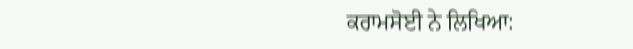ਕਰਾਮਸੋਈ ਨੇ ਲਿਖਿਆ: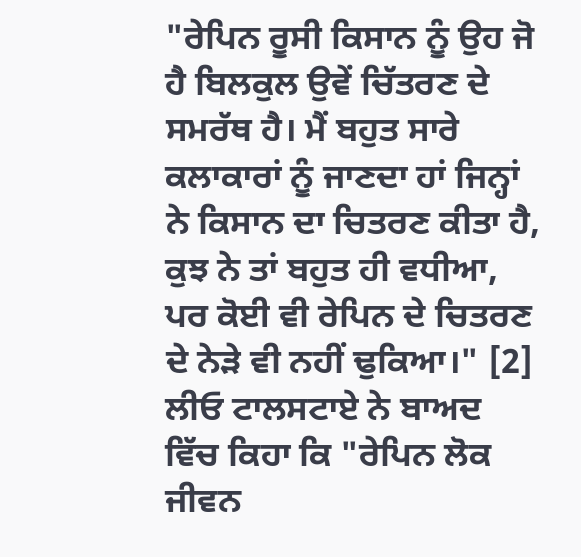"ਰੇਪਿਨ ਰੂਸੀ ਕਿਸਾਨ ਨੂੰ ਉਹ ਜੋ ਹੈ ਬਿਲਕੁਲ ਉਵੇਂ ਚਿੱਤਰਣ ਦੇ ਸਮਰੱਥ ਹੈ। ਮੈਂ ਬਹੁਤ ਸਾਰੇ ਕਲਾਕਾਰਾਂ ਨੂੰ ਜਾਣਦਾ ਹਾਂ ਜਿਨ੍ਹਾਂ ਨੇ ਕਿਸਾਨ ਦਾ ਚਿਤਰਣ ਕੀਤਾ ਹੈ, ਕੁਝ ਨੇ ਤਾਂ ਬਹੁਤ ਹੀ ਵਧੀਆ, ਪਰ ਕੋਈ ਵੀ ਰੇਪਿਨ ਦੇ ਚਿਤਰਣ ਦੇ ਨੇੜੇ ਵੀ ਨਹੀਂ ਢੁਕਿਆ।" [2] ਲੀਓ ਟਾਲਸਟਾਏ ਨੇ ਬਾਅਦ ਵਿੱਚ ਕਿਹਾ ਕਿ "ਰੇਪਿਨ ਲੋਕ ਜੀਵਨ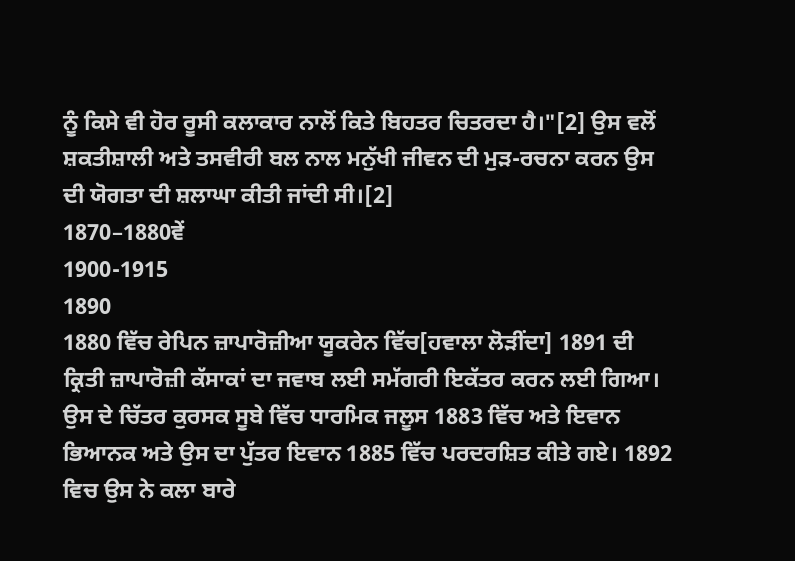ਨੂੰ ਕਿਸੇ ਵੀ ਹੋਰ ਰੂਸੀ ਕਲਾਕਾਰ ਨਾਲੋਂ ਕਿਤੇ ਬਿਹਤਰ ਚਿਤਰਦਾ ਹੈ।"[2] ਉਸ ਵਲੋਂ ਸ਼ਕਤੀਸ਼ਾਲੀ ਅਤੇ ਤਸਵੀਰੀ ਬਲ ਨਾਲ ਮਨੁੱਖੀ ਜੀਵਨ ਦੀ ਮੁੜ-ਰਚਨਾ ਕਰਨ ਉਸ ਦੀ ਯੋਗਤਾ ਦੀ ਸ਼ਲਾਘਾ ਕੀਤੀ ਜਾਂਦੀ ਸੀ।[2]
1870–1880ਵੇਂ
1900-1915
1890
1880 ਵਿੱਚ ਰੇਪਿਨ ਜ਼ਾਪਾਰੋਜ਼ੀਆ ਯੂਕਰੇਨ ਵਿੱਚ[ਹਵਾਲਾ ਲੋੜੀਂਦਾ] 1891 ਦੀ ਕ੍ਰਿਤੀ ਜ਼ਾਪਾਰੋਜ਼ੀ ਕੱਸਾਕਾਂ ਦਾ ਜਵਾਬ ਲਈ ਸਮੱਗਰੀ ਇਕੱਤਰ ਕਰਨ ਲਈ ਗਿਆ। ਉਸ ਦੇ ਚਿੱਤਰ ਕੁਰਸਕ ਸੂਬੇ ਵਿੱਚ ਧਾਰਮਿਕ ਜਲੂਸ 1883 ਵਿੱਚ ਅਤੇ ਇਵਾਨ ਭਿਆਨਕ ਅਤੇ ਉਸ ਦਾ ਪੁੱਤਰ ਇਵਾਨ 1885 ਵਿੱਚ ਪਰਦਰਸ਼ਿਤ ਕੀਤੇ ਗਏ। 1892 ਵਿਚ ਉਸ ਨੇ ਕਲਾ ਬਾਰੇ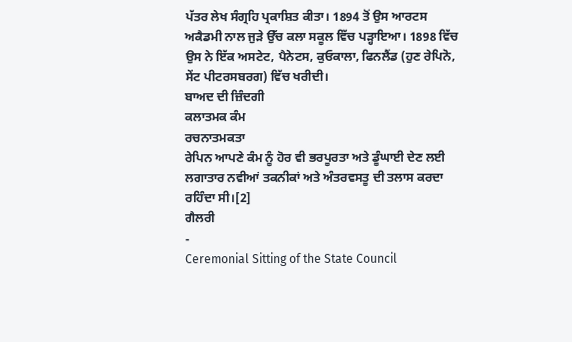ਪੱਤਰ ਲੇਖ ਸੰਗ੍ਰਹਿ ਪ੍ਰਕਾਸ਼ਿਤ ਕੀਤਾ। 1894 ਤੋਂ ਉਸ ਆਰਟਸ ਅਕੈਡਮੀ ਨਾਲ ਜੁੜੇ ਉੱਚ ਕਲਾ ਸਕੂਲ ਵਿੱਚ ਪੜ੍ਹਾਇਆ। 1898 ਵਿੱਚ ਉਸ ਨੇ ਇੱਕ ਅਸਟੇਟ, ਪੈਨੇਟਸ, ਕੁਓਕਾਲਾ, ਫਿਨਲੈਂਡ (ਹੁਣ ਰੇਪਿਨੋ, ਸੇਂਟ ਪੀਟਰਸਬਰਗ) ਵਿੱਚ ਖਰੀਦੀ।
ਬਾਅਦ ਦੀ ਜ਼ਿੰਦਗੀ
ਕਲਾਤਮਕ ਕੰਮ
ਰਚਨਾਤਮਕਤਾ
ਰੇਪਿਨ ਆਪਣੇ ਕੰਮ ਨੂੰ ਹੋਰ ਵੀ ਭਰਪੂਰਤਾ ਅਤੇ ਡੂੰਘਾਈ ਦੇਣ ਲਈ ਲਗਾਤਾਰ ਨਵੀਆਂ ਤਕਨੀਕਾਂ ਅਤੇ ਅੰਤਰਵਸਤੂ ਦੀ ਤਲਾਸ ਕਰਦਾ ਰਹਿੰਦਾ ਸੀ।[2]
ਗੈਲਰੀ
-
Ceremonial Sitting of the State Council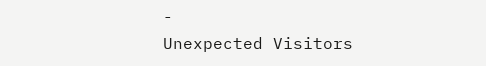-
Unexpected Visitors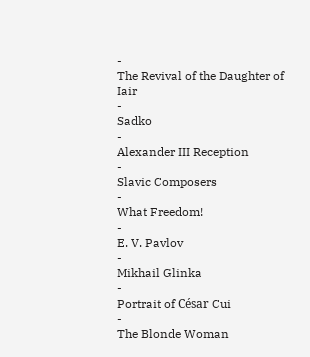-
The Revival of the Daughter of Iair
-
Sadko
-
Alexander III Reception
-
Slavic Composers
-
What Freedom!
-
E. V. Pavlov
-
Mikhail Glinka
-
Portrait of César Cui
-
The Blonde Woman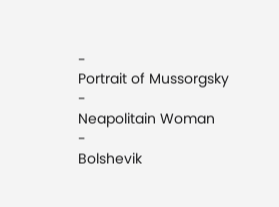-
Portrait of Mussorgsky
-
Neapolitain Woman
-
Bolshevik